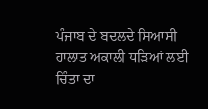ਪੰਜਾਬ ਦੇ ਬਦਲਦੇ ਸਿਆਸੀ ਹਾਲਾਤ ਅਕਾਲੀ ਧੜਿਆਂ ਲਈ ਚਿੰਤਾ ਦਾ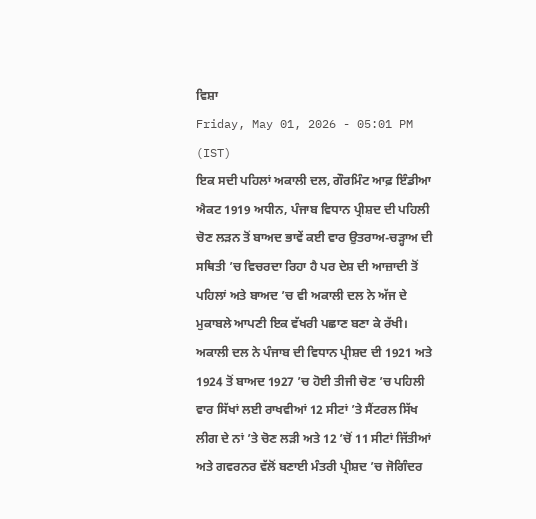ਵਿਸ਼ਾ
Friday, May 01, 2026 - 05:01 PM (IST)
ਇਕ ਸਦੀ ਪਹਿਲਾਂ ਅਕਾਲੀ ਦਲ, ਗੌਰਮਿੰਟ ਆਫ਼ ਇੰਡੀਆ ਐਕਟ 1919 ਅਧੀਨ, ਪੰਜਾਬ ਵਿਧਾਨ ਪ੍ਰੀਸ਼ਦ ਦੀ ਪਹਿਲੀ ਚੋਣ ਲੜਨ ਤੋਂ ਬਾਅਦ ਭਾਵੇਂ ਕਈ ਵਾਰ ਉਤਰਾਅ-ਚੜ੍ਹਾਅ ਦੀ ਸਥਿਤੀ ’ਚ ਵਿਚਰਦਾ ਰਿਹਾ ਹੈ ਪਰ ਦੇਸ਼ ਦੀ ਆਜ਼ਾਦੀ ਤੋਂ ਪਹਿਲਾਂ ਅਤੇ ਬਾਅਦ ’ਚ ਵੀ ਅਕਾਲੀ ਦਲ ਨੇ ਅੱਜ ਦੇ ਮੁਕਾਬਲੇ ਆਪਣੀ ਇਕ ਵੱਖਰੀ ਪਛਾਣ ਬਣਾ ਕੇ ਰੱਖੀ।
ਅਕਾਲੀ ਦਲ ਨੇ ਪੰਜਾਬ ਦੀ ਵਿਧਾਨ ਪ੍ਰੀਸ਼ਦ ਦੀ 1921 ਅਤੇ 1924 ਤੋਂ ਬਾਅਦ 1927 ’ਚ ਹੋਈ ਤੀਜੀ ਚੋਣ ’ਚ ਪਹਿਲੀ ਵਾਰ ਸਿੱਖਾਂ ਲਈ ਰਾਖਵੀਆਂ 12 ਸੀਟਾਂ ’ਤੇ ਸੈਂਟਰਲ ਸਿੱਖ ਲੀਗ ਦੇ ਨਾਂ ’ਤੇ ਚੋਣ ਲੜੀ ਅਤੇ 12 ’ਚੋਂ 11 ਸੀਟਾਂ ਜਿੱਤੀਆਂ ਅਤੇ ਗਵਰਨਰ ਵੱਲੋਂ ਬਣਾਈ ਮੰਤਰੀ ਪ੍ਰੀਸ਼ਦ ’ਚ ਜੋਗਿੰਦਰ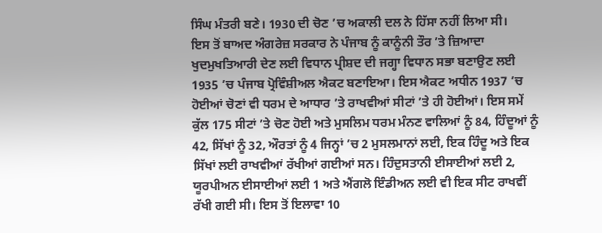ਸਿੰਘ ਮੰਤਰੀ ਬਣੇ। 1930 ਦੀ ਚੋਣ ’ਚ ਅਕਾਲੀ ਦਲ ਨੇ ਹਿੱਸਾ ਨਹੀਂ ਲਿਆ ਸੀ।
ਇਸ ਤੋਂ ਬਾਅਦ ਅੰਗਰੇਜ਼ ਸਰਕਾਰ ਨੇ ਪੰਜਾਬ ਨੂੰ ਕਾਨੂੰਨੀ ਤੌਰ ’ਤੇ ਜ਼ਿਆਦਾ ਖੁਦਮੁਖਤਿਆਰੀ ਦੇਣ ਲਈ ਵਿਧਾਨ ਪ੍ਰੀਸ਼ਦ ਦੀ ਜਗ੍ਹਾ ਵਿਧਾਨ ਸਭਾ ਬਣਾਉਣ ਲਈ 1935 ’ਚ ਪੰਜਾਬ ਪ੍ਰੋਵਿੰਸ਼ੀਅਲ ਐਕਟ ਬਣਾਇਆ। ਇਸ ਐਕਟ ਅਧੀਨ 1937 ’ਚ ਹੋਈਆਂ ਚੋਣਾਂ ਵੀ ਧਰਮ ਦੇ ਆਧਾਰ ’ਤੇ ਰਾਖਵੀਆਂ ਸੀਟਾਂ ’ਤੇ ਹੀ ਹੋਈਆਂ। ਇਸ ਸਮੇਂ ਕੁੱਲ 175 ਸੀਟਾਂ ’ਤੇ ਚੋਣ ਹੋਈ ਅਤੇ ਮੁਸਲਿਮ ਧਰਮ ਮੰਨਣ ਵਾਲਿਆਂ ਨੂੰ 84, ਹਿੰਦੂਆਂ ਨੂੰ 42, ਸਿੱਖਾਂ ਨੂੰ 32, ਔਰਤਾਂ ਨੂੰ 4 ਜਿਨ੍ਹਾਂ ’ਚ 2 ਮੁਸਲਮਾਨਾਂ ਲਈ, ਇਕ ਹਿੰਦੂ ਅਤੇ ਇਕ ਸਿੱਖਾਂ ਲਈ ਰਾਖਵੀਆਂ ਰੱਖੀਆਂ ਗਈਆਂ ਸਨ। ਹਿੰਦੁਸਤਾਨੀ ਈਸਾਈਆਂ ਲਈ 2, ਯੂਰਪੀਅਨ ਈਸਾਈਆਂ ਲਈ 1 ਅਤੇ ਐਂਗਲੋ ਇੰਡੀਅਨ ਲਈ ਵੀ ਇਕ ਸੀਟ ਰਾਖਵੀਂ ਰੱਖੀ ਗਈ ਸੀ। ਇਸ ਤੋਂ ਇਲਾਵਾ 10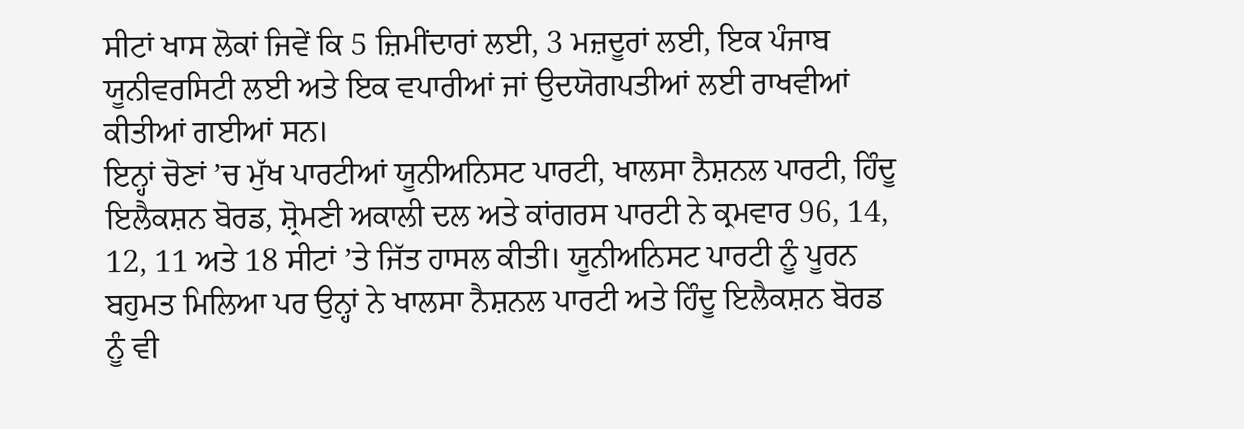ਸੀਟਾਂ ਖਾਸ ਲੋਕਾਂ ਜਿਵੇਂ ਕਿ 5 ਜ਼ਿਮੀਂਦਾਰਾਂ ਲਈ, 3 ਮਜ਼ਦੂਰਾਂ ਲਈ, ਇਕ ਪੰਜਾਬ ਯੂਨੀਵਰਸਿਟੀ ਲਈ ਅਤੇ ਇਕ ਵਪਾਰੀਆਂ ਜਾਂ ਉਦਯੋਗਪਤੀਆਂ ਲਈ ਰਾਖਵੀਆਂ ਕੀਤੀਆਂ ਗਈਆਂ ਸਨ।
ਇਨ੍ਹਾਂ ਚੋਣਾਂ ’ਚ ਮੁੱਖ ਪਾਰਟੀਆਂ ਯੂਨੀਅਨਿਸਟ ਪਾਰਟੀ, ਖਾਲਸਾ ਨੈਸ਼ਨਲ ਪਾਰਟੀ, ਹਿੰਦੂ ਇਲੈਕਸ਼ਨ ਬੋਰਡ, ਸ਼੍ਰੋਮਣੀ ਅਕਾਲੀ ਦਲ ਅਤੇ ਕਾਂਗਰਸ ਪਾਰਟੀ ਨੇ ਕ੍ਰਮਵਾਰ 96, 14, 12, 11 ਅਤੇ 18 ਸੀਟਾਂ ’ਤੇ ਜਿੱਤ ਹਾਸਲ ਕੀਤੀ। ਯੂਨੀਅਨਿਸਟ ਪਾਰਟੀ ਨੂੰ ਪੂਰਨ ਬਹੁਮਤ ਮਿਲਿਆ ਪਰ ਉਨ੍ਹਾਂ ਨੇ ਖਾਲਸਾ ਨੈਸ਼ਨਲ ਪਾਰਟੀ ਅਤੇ ਹਿੰਦੂ ਇਲੈਕਸ਼ਨ ਬੋਰਡ ਨੂੰ ਵੀ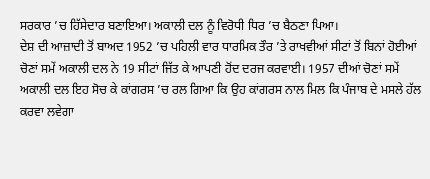ਸਰਕਾਰ ’ਚ ਹਿੱਸੇਦਾਰ ਬਣਾਇਆ। ਅਕਾਲੀ ਦਲ ਨੂੰ ਵਿਰੋਧੀ ਧਿਰ ’ਚ ਬੈਠਣਾ ਪਿਆ।
ਦੇਸ਼ ਦੀ ਆਜ਼ਾਦੀ ਤੋਂ ਬਾਅਦ 1952 ’ਚ ਪਹਿਲੀ ਵਾਰ ਧਾਰਮਿਕ ਤੌਰ ’ਤੇ ਰਾਖਵੀਆਂ ਸੀਟਾਂ ਤੋਂ ਬਿਨਾਂ ਹੋਈਆਂ ਚੋਣਾਂ ਸਮੇਂ ਅਕਾਲੀ ਦਲ ਨੇ 19 ਸੀਟਾਂ ਜਿੱਤ ਕੇ ਆਪਣੀ ਹੋਂਦ ਦਰਜ ਕਰਵਾਈ। 1957 ਦੀਆਂ ਚੋਣਾਂ ਸਮੇਂ ਅਕਾਲੀ ਦਲ ਇਹ ਸੋਚ ਕੇ ਕਾਂਗਰਸ ’ਚ ਰਲ ਗਿਆ ਕਿ ਉਹ ਕਾਂਗਰਸ ਨਾਲ ਮਿਲ ਕਿ ਪੰਜਾਬ ਦੇ ਮਸਲੇ ਹੱਲ ਕਰਵਾ ਲਵੇਗਾ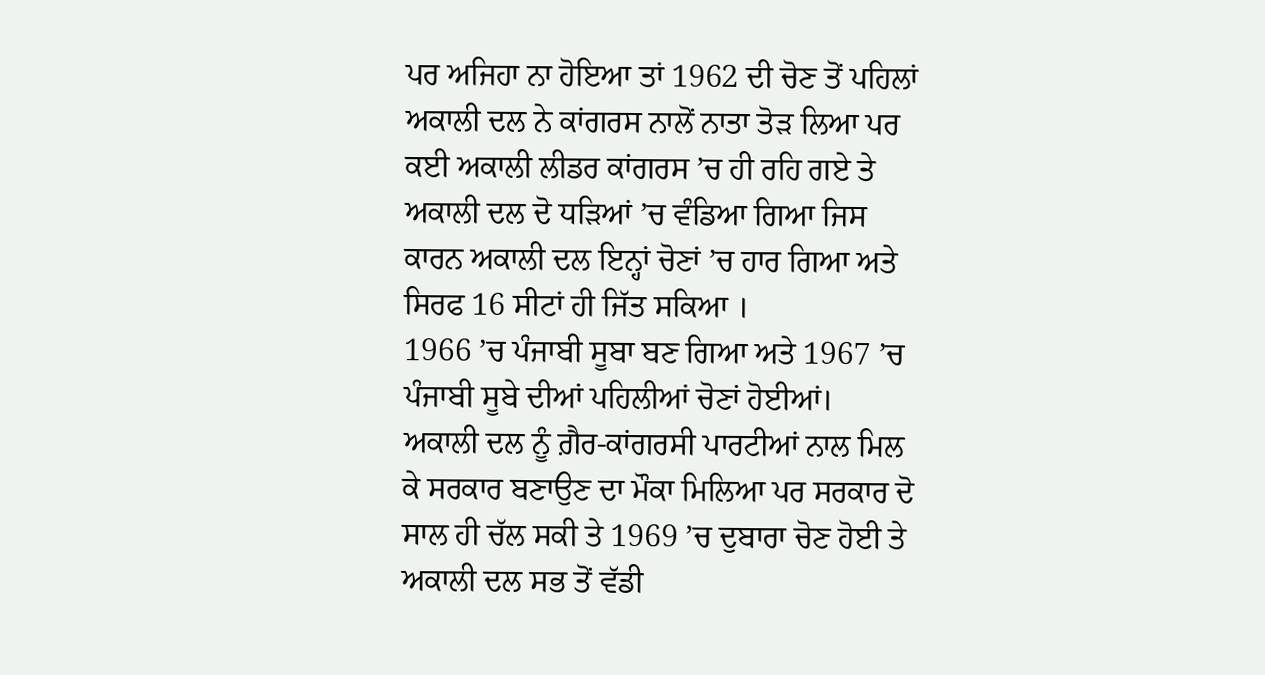ਪਰ ਅਜਿਹਾ ਨਾ ਹੋਇਆ ਤਾਂ 1962 ਦੀ ਚੋਣ ਤੋਂ ਪਹਿਲਾਂ ਅਕਾਲੀ ਦਲ ਨੇ ਕਾਂਗਰਸ ਨਾਲੋਂ ਨਾਤਾ ਤੋੜ ਲਿਆ ਪਰ ਕਈ ਅਕਾਲੀ ਲੀਡਰ ਕਾਂਗਰਸ ’ਚ ਹੀ ਰਹਿ ਗਏ ਤੇ ਅਕਾਲੀ ਦਲ ਦੋ ਧੜਿਆਂ ’ਚ ਵੰਡਿਆ ਗਿਆ ਜਿਸ ਕਾਰਨ ਅਕਾਲੀ ਦਲ ਇਨ੍ਹਾਂ ਚੋਣਾਂ ’ਚ ਹਾਰ ਗਿਆ ਅਤੇ ਸਿਰਫ 16 ਸੀਟਾਂ ਹੀ ਜਿੱਤ ਸਕਿਆ ।
1966 ’ਚ ਪੰਜਾਬੀ ਸੂਬਾ ਬਣ ਗਿਆ ਅਤੇ 1967 ’ਚ ਪੰਜਾਬੀ ਸੂਬੇ ਦੀਆਂ ਪਹਿਲੀਆਂ ਚੋਣਾਂ ਹੋਈਆਂ। ਅਕਾਲੀ ਦਲ ਨੂੰ ਗ਼ੈਰ-ਕਾਂਗਰਸੀ ਪਾਰਟੀਆਂ ਨਾਲ ਮਿਲ ਕੇ ਸਰਕਾਰ ਬਣਾਉਣ ਦਾ ਮੌਕਾ ਮਿਲਿਆ ਪਰ ਸਰਕਾਰ ਦੋ ਸਾਲ ਹੀ ਚੱਲ ਸਕੀ ਤੇ 1969 ’ਚ ਦੁਬਾਰਾ ਚੋਣ ਹੋਈ ਤੇ ਅਕਾਲੀ ਦਲ ਸਭ ਤੋਂ ਵੱਡੀ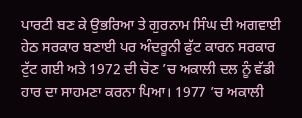ਪਾਰਟੀ ਬਣ ਕੇ ਉਭਰਿਆ ਤੇ ਗੁਰਨਾਮ ਸਿੰਘ ਦੀ ਅਗਵਾਈ ਹੇਠ ਸਰਕਾਰ ਬਣਾਈ ਪਰ ਅੰਦਰੂਨੀ ਫੁੱਟ ਕਾਰਨ ਸਰਕਾਰ ਟੁੱਟ ਗਈ ਅਤੇ 1972 ਦੀ ਚੋਣ ’ਚ ਅਕਾਲੀ ਦਲ ਨੂੰ ਵੱਡੀ ਹਾਰ ਦਾ ਸਾਹਮਣਾ ਕਰਨਾ ਪਿਆ। 1977 ’ਚ ਅਕਾਲੀ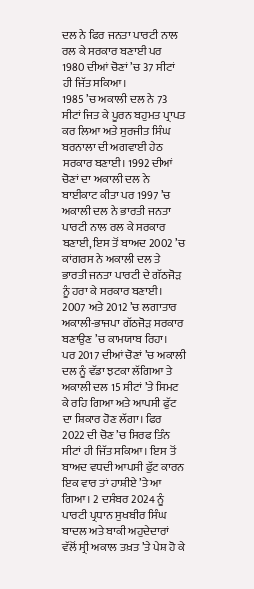ਦਲ ਨੇ ਫਿਰ ਜਨਤਾ ਪਾਰਟੀ ਨਾਲ ਰਲ ਕੇ ਸਰਕਾਰ ਬਣਾਈ ਪਰ 1980 ਦੀਆਂ ਚੋਣਾਂ ’ਚ 37 ਸੀਟਾਂ ਹੀ ਜਿੱਤ ਸਕਿਆ।
1985 ’ਚ ਅਕਾਲੀ ਦਲ ਨੇ 73 ਸੀਟਾਂ ਜਿਤ ਕੇ ਪੂਰਨ ਬਹੁਮਤ ਪ੍ਰਾਪਤ ਕਰ ਲਿਆ ਅਤੇ ਸੁਰਜੀਤ ਸਿੰਘ ਬਰਨਾਲਾ ਦੀ ਅਗਵਾਈ ਹੇਠ ਸਰਕਾਰ ਬਣਾਈ। 1992 ਦੀਆਂ ਚੋਣਾਂ ਦਾ ਅਕਾਲੀ ਦਲ ਨੇ ਬਾਈਕਾਟ ਕੀਤਾ ਪਰ 1997 ’ਚ ਅਕਾਲੀ ਦਲ ਨੇ ਭਾਰਤੀ ਜਨਤਾ ਪਾਰਟੀ ਨਾਲ ਰਲ ਕੇ ਸਰਕਾਰ ਬਣਾਈ, ਇਸ ਤੋਂ ਬਾਅਦ 2002 ’ਚ ਕਾਂਗਰਸ ਨੇ ਅਕਾਲੀ ਦਲ ਤੇ ਭਾਰਤੀ ਜਨਤਾ ਪਾਰਟੀ ਦੇ ਗੱਠਜੋੜ ਨੂੰ ਹਰਾ ਕੇ ਸਰਕਾਰ ਬਣਾਈ। 2007 ਅਤੇ 2012 ’ਚ ਲਗਾਤਾਰ ਅਕਾਲੀ-ਭਾਜਪਾ ਗੱਠਜੋੜ ਸਰਕਾਰ ਬਣਾਉਣ ’ਚ ਕਾਮਯਾਬ ਰਿਹਾ।
ਪਰ 2017 ਦੀਆਂ ਚੋਣਾਂ ’ਚ ਅਕਾਲੀ ਦਲ ਨੂੰ ਵੱਡਾ ਝਟਕਾ ਲੱਗਿਆ ਤੇ ਅਕਾਲੀ ਦਲ 15 ਸੀਟਾਂ ’ਤੇ ਸਿਮਟ ਕੇ ਰਹਿ ਗਿਆ ਅਤੇ ਆਪਸੀ ਫੁੱਟ ਦਾ ਸ਼ਿਕਾਰ ਹੋਣ ਲੱਗਾ। ਫਿਰ 2022 ਦੀ ਚੋਣ ’ਚ ਸਿਰਫ ਤਿੰਨ ਸੀਟਾਂ ਹੀ ਜਿੱਤ ਸਕਿਆ। ਇਸ ਤੋਂ ਬਾਅਦ ਵਧਦੀ ਆਪਸੀ ਫੁੱਟ ਕਾਰਨ ਇਕ ਵਾਰ ਤਾਂ ਹਾਸ਼ੀਏ ’ਤੇ ਆ ਗਿਆ। 2 ਦਸੰਬਰ 2024 ਨੂੰ ਪਾਰਟੀ ਪ੍ਰਧਾਨ ਸੁਖਬੀਰ ਸਿੰਘ ਬਾਦਲ ਅਤੇ ਬਾਕੀ ਅਹੁਦੇਦਾਰਾਂ ਵੱਲੋਂ ਸ੍ਰੀ ਅਕਾਲ ਤਖ਼ਤ ’ਤੇ ਪੇਸ਼ ਹੋ ਕੇ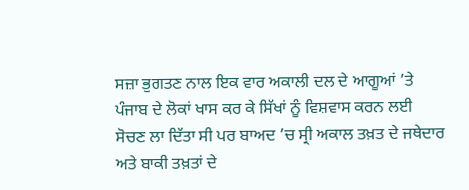ਸਜ਼ਾ ਭੁਗਤਣ ਨਾਲ ਇਕ ਵਾਰ ਅਕਾਲੀ ਦਲ ਦੇ ਆਗੂਆਂ ’ਤੇ ਪੰਜਾਬ ਦੇ ਲੋਕਾਂ ਖਾਸ ਕਰ ਕੇ ਸਿੱਖਾਂ ਨੂੰ ਵਿਸ਼ਵਾਸ ਕਰਨ ਲਈ ਸੋਚਣ ਲਾ ਦਿੱਤਾ ਸੀ ਪਰ ਬਾਅਦ ’ਚ ਸ੍ਰੀ ਅਕਾਲ ਤਖ਼ਤ ਦੇ ਜਥੇਦਾਰ ਅਤੇ ਬਾਕੀ ਤਖ਼ਤਾਂ ਦੇ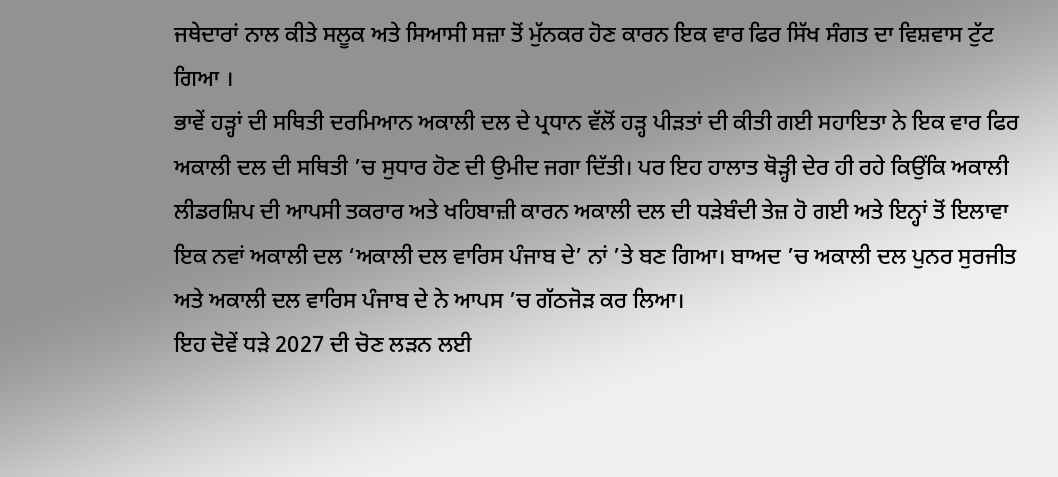ਜਥੇਦਾਰਾਂ ਨਾਲ ਕੀਤੇ ਸਲੂਕ ਅਤੇ ਸਿਆਸੀ ਸਜ਼ਾ ਤੋਂ ਮੁੱਨਕਰ ਹੋਣ ਕਾਰਨ ਇਕ ਵਾਰ ਫਿਰ ਸਿੱਖ ਸੰਗਤ ਦਾ ਵਿਸ਼ਵਾਸ ਟੁੱਟ ਗਿਆ ।
ਭਾਵੇਂ ਹੜ੍ਹਾਂ ਦੀ ਸਥਿਤੀ ਦਰਮਿਆਨ ਅਕਾਲੀ ਦਲ ਦੇ ਪ੍ਰਧਾਨ ਵੱਲੋਂ ਹੜ੍ਹ ਪੀੜਤਾਂ ਦੀ ਕੀਤੀ ਗਈ ਸਹਾਇਤਾ ਨੇ ਇਕ ਵਾਰ ਫਿਰ ਅਕਾਲੀ ਦਲ ਦੀ ਸਥਿਤੀ ’ਚ ਸੁਧਾਰ ਹੋਣ ਦੀ ਉਮੀਦ ਜਗਾ ਦਿੱਤੀ। ਪਰ ਇਹ ਹਾਲਾਤ ਥੋੜ੍ਹੀ ਦੇਰ ਹੀ ਰਹੇ ਕਿਉਂਕਿ ਅਕਾਲੀ ਲੀਡਰਸ਼ਿਪ ਦੀ ਆਪਸੀ ਤਕਰਾਰ ਅਤੇ ਖਹਿਬਾਜ਼ੀ ਕਾਰਨ ਅਕਾਲੀ ਦਲ ਦੀ ਧੜੇਬੰਦੀ ਤੇਜ਼ ਹੋ ਗਈ ਅਤੇ ਇਨ੍ਹਾਂ ਤੋਂ ਇਲਾਵਾ ਇਕ ਨਵਾਂ ਅਕਾਲੀ ਦਲ ‘ਅਕਾਲੀ ਦਲ ਵਾਰਿਸ ਪੰਜਾਬ ਦੇ’ ਨਾਂ ’ਤੇ ਬਣ ਗਿਆ। ਬਾਅਦ ’ਚ ਅਕਾਲੀ ਦਲ ਪੁਨਰ ਸੁਰਜੀਤ ਅਤੇ ਅਕਾਲੀ ਦਲ ਵਾਰਿਸ ਪੰਜਾਬ ਦੇ ਨੇ ਆਪਸ ’ਚ ਗੱਠਜੋੜ ਕਰ ਲਿਆ।
ਇਹ ਦੋਵੇਂ ਧੜੇ 2027 ਦੀ ਚੋਣ ਲੜਨ ਲਈ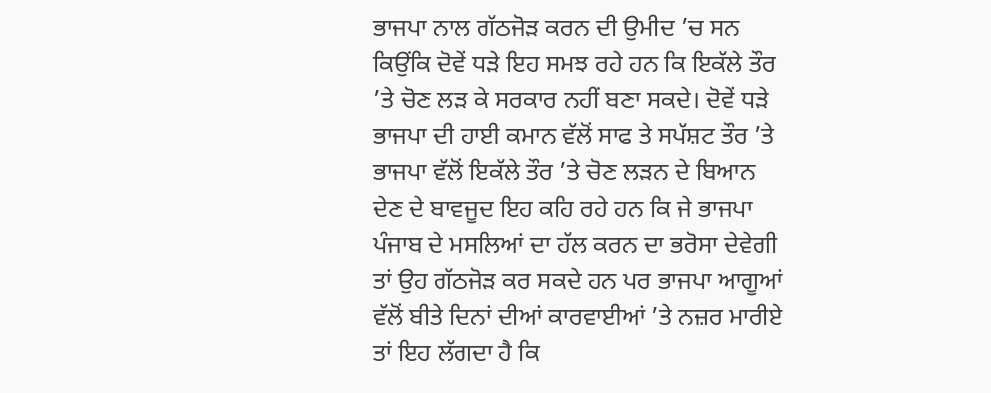ਭਾਜਪਾ ਨਾਲ ਗੱਠਜੋੜ ਕਰਨ ਦੀ ਉਮੀਦ ’ਚ ਸਨ ਕਿਉਂਕਿ ਦੋਵੇਂ ਧੜੇ ਇਹ ਸਮਝ ਰਹੇ ਹਨ ਕਿ ਇਕੱਲੇ ਤੌਰ ’ਤੇ ਚੋਣ ਲੜ ਕੇ ਸਰਕਾਰ ਨਹੀਂ ਬਣਾ ਸਕਦੇ। ਦੋਵੇਂ ਧੜੇ ਭਾਜਪਾ ਦੀ ਹਾਈ ਕਮਾਨ ਵੱਲੋਂ ਸਾਫ ਤੇ ਸਪੱਸ਼ਟ ਤੌਰ ’ਤੇ ਭਾਜਪਾ ਵੱਲੋਂ ਇਕੱਲੇ ਤੌਰ ’ਤੇ ਚੋਣ ਲੜਨ ਦੇ ਬਿਆਨ ਦੇਣ ਦੇ ਬਾਵਜੂਦ ਇਹ ਕਹਿ ਰਹੇ ਹਨ ਕਿ ਜੇ ਭਾਜਪਾ ਪੰਜਾਬ ਦੇ ਮਸਲਿਆਂ ਦਾ ਹੱਲ ਕਰਨ ਦਾ ਭਰੋਸਾ ਦੇਵੇਗੀ ਤਾਂ ਉਹ ਗੱਠਜੋੜ ਕਰ ਸਕਦੇ ਹਨ ਪਰ ਭਾਜਪਾ ਆਗੂਆਂ ਵੱਲੋਂ ਬੀਤੇ ਦਿਨਾਂ ਦੀਆਂ ਕਾਰਵਾਈਆਂ ’ਤੇ ਨਜ਼ਰ ਮਾਰੀਏ ਤਾਂ ਇਹ ਲੱਗਦਾ ਹੈ ਕਿ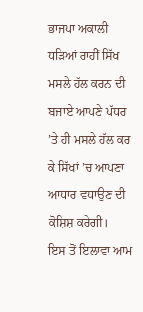ਭਾਜਪਾ ਅਕਾਲੀ ਧੜਿਆਂ ਰਾਹੀਂ ਸਿੱਖ ਮਸਲੇ ਹੱਲ ਕਰਨ ਦੀ ਬਜਾਏ ਆਪਣੇ ਪੱਧਰ ’ਤੇ ਹੀ ਮਸਲੇ ਹੱਲ ਕਰ ਕੇ ਸਿੱਖਾਂ ’ਚ ਆਪਣਾ ਆਧਾਰ ਵਧਾਉਣ ਦੀ ਕੋਸ਼ਿਸ਼ ਕਰੇਗੀ।
ਇਸ ਤੋਂ ਇਲਾਵਾ ਆਮ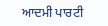ਆਦਮੀ ਪਾਰਟੀ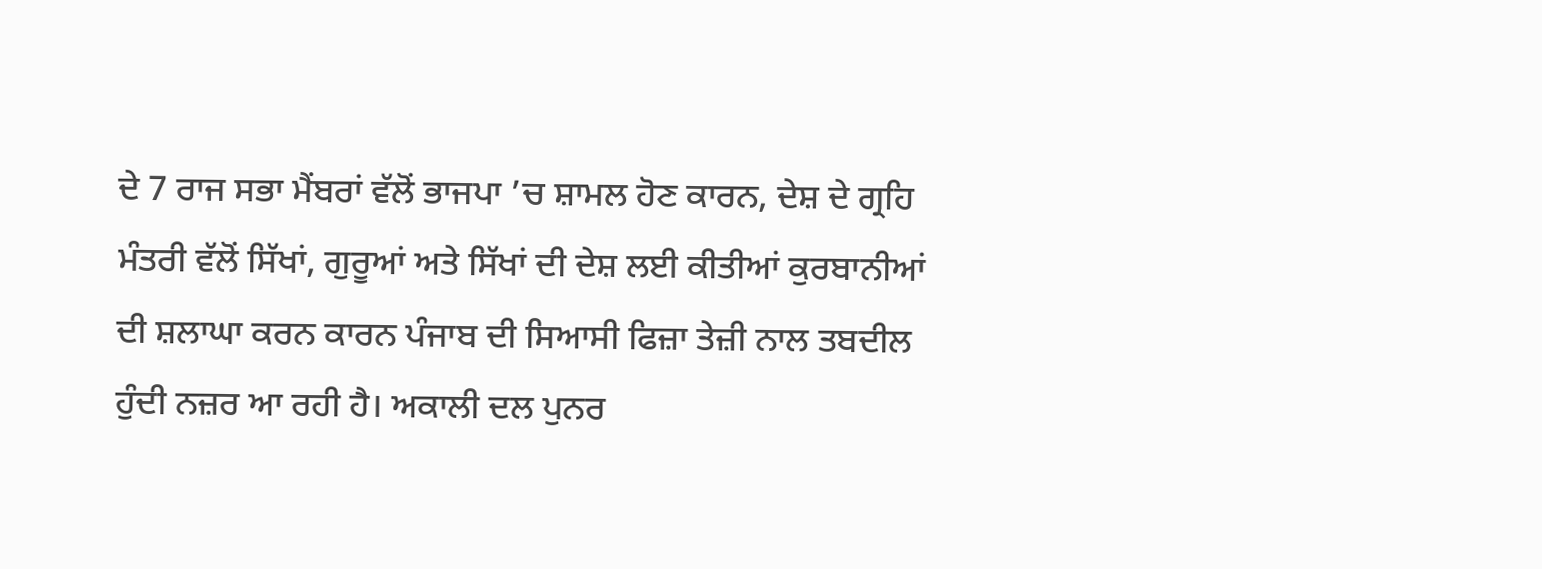ਦੇ 7 ਰਾਜ ਸਭਾ ਮੈਂਬਰਾਂ ਵੱਲੋਂ ਭਾਜਪਾ ’ਚ ਸ਼ਾਮਲ ਹੋਣ ਕਾਰਨ, ਦੇਸ਼ ਦੇ ਗ੍ਰਹਿ ਮੰਤਰੀ ਵੱਲੋਂ ਸਿੱਖਾਂ, ਗੁਰੂਆਂ ਅਤੇ ਸਿੱਖਾਂ ਦੀ ਦੇਸ਼ ਲਈ ਕੀਤੀਆਂ ਕੁਰਬਾਨੀਆਂ ਦੀ ਸ਼ਲਾਘਾ ਕਰਨ ਕਾਰਨ ਪੰਜਾਬ ਦੀ ਸਿਆਸੀ ਫਿਜ਼ਾ ਤੇਜ਼ੀ ਨਾਲ ਤਬਦੀਲ ਹੁੰਦੀ ਨਜ਼ਰ ਆ ਰਹੀ ਹੈ। ਅਕਾਲੀ ਦਲ ਪੁਨਰ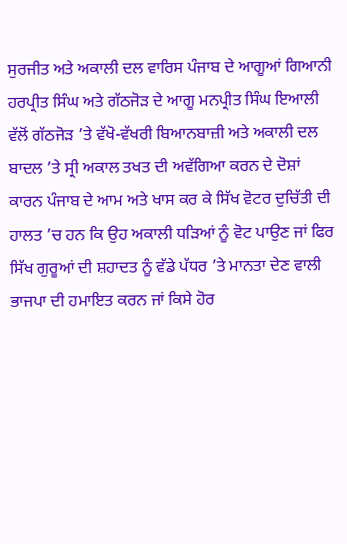ਸੁਰਜੀਤ ਅਤੇ ਅਕਾਲੀ ਦਲ ਵਾਰਿਸ ਪੰਜਾਬ ਦੇ ਆਗੂਆਂ ਗਿਆਨੀ ਹਰਪ੍ਰੀਤ ਸਿੰਘ ਅਤੇ ਗੱਠਜੋੜ ਦੇ ਆਗੂ ਮਨਪ੍ਰੀਤ ਸਿੰਘ ਇਆਲੀ ਵੱਲੋਂ ਗੱਠਜੋੜ ’ਤੇ ਵੱਖੋ-ਵੱਖਰੀ ਬਿਆਨਬਾਜ਼ੀ ਅਤੇ ਅਕਾਲੀ ਦਲ ਬਾਦਲ ’ਤੇ ਸ੍ਰੀ ਅਕਾਲ ਤਖਤ ਦੀ ਅਵੱਗਿਆ ਕਰਨ ਦੇ ਦੋਸ਼ਾਂ ਕਾਰਨ ਪੰਜਾਬ ਦੇ ਆਮ ਅਤੇ ਖਾਸ ਕਰ ਕੇ ਸਿੱਖ ਵੋਟਰ ਦੁਚਿੱਤੀ ਦੀ ਹਾਲਤ ’ਚ ਹਨ ਕਿ ਉਹ ਅਕਾਲੀ ਧੜਿਆਂ ਨੂੰ ਵੋਟ ਪਾਉਣ ਜਾਂ ਫਿਰ ਸਿੱਖ ਗੁਰੂਆਂ ਦੀ ਸ਼ਹਾਦਤ ਨੂੰ ਵੱਡੇ ਪੱਧਰ ’ਤੇ ਮਾਨਤਾ ਦੇਣ ਵਾਲੀ ਭਾਜਪਾ ਦੀ ਹਮਾਇਤ ਕਰਨ ਜਾਂ ਕਿਸੇ ਹੋਰ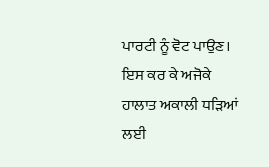ਪਾਰਟੀ ਨੂੰ ਵੋਟ ਪਾਉਣ। ਇਸ ਕਰ ਕੇ ਅਜੋਕੇ ਹਾਲਾਤ ਅਕਾਲੀ ਧੜਿਆਂ ਲਈ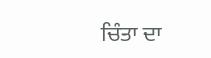ਚਿੰਤਾ ਦਾ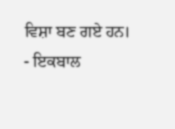ਵਿਸ਼ਾ ਬਣ ਗਏ ਹਨ।
- ਇਕਬਾਲ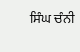ਸਿੰਘ ਚੰਨੀ